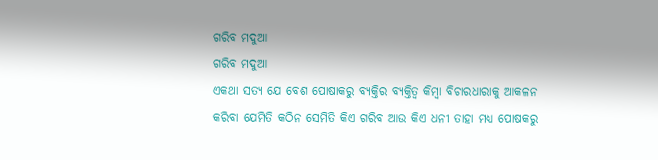ଗରିବ ମଦୁଆ
ଗରିବ ମଦୁଆ
ଏକଥା ସତ୍ୟ ଯେ ବେଶ ପୋଷାକରୁ ବ୍ୟକ୍ତିର ବ୍ୟକ୍ତିତ୍ବ କିମ୍ବା ବିଚାରଧାରାକୁ ଆକଳନ କରିବା ଯେମିତି କଠିନ ସେମିତି କିଏ ଗରିବ ଆଉ କିଏ ଧନୀ ତାହା ମଧ୍ୟ ପୋଷକରୁ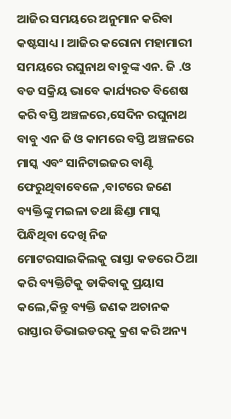ଆଜିର ସମୟରେ ଅନୁମାନ କରିବା କଷ୍ଟସାଧ୍ୟ । ଆଜିର କରୋନା ମହାମାରୀ ସମୟରେ ରଘୁନାଥ ବାବୁଙ୍କ ଏନ. ଜି .ଓ ବଡ ସକ୍ରିୟ ଭାବେ କାର୍ଯ୍ୟରତ ବିଶେଷ କରି ବସ୍ତି ଅଞ୍ଚଳରେ,ସେଦିନ ରଘୁନାଥ ବାବୁ ଏନ ଜି ଓ କାମରେ ବସ୍ତି ଅଞ୍ଚଳରେ ମାସ୍କ ଏବଂ ସାନିଟାଇଜର ବାଣ୍ଟି ଫେରୁଥିବାବେଳେ ,ବାଟରେ ଜଣେ ବ୍ୟକ୍ତିଙ୍କୁ ମଇଳା ତଥା ଛିଣ୍ଡା ମାସ୍କ ପିନ୍ଧିଥିବା ଦେଖି ନିଜ ମୋଟରସାଇକିଲକୁ ରାସ୍ତା କଡରେ ଠିଆ କରି ବ୍ୟକ୍ତିଟିକୁ ଡାକିବାକୁ ପ୍ରୟାସ କଲେ,କିନ୍ତୁ ବ୍ୟକ୍ତି ଜଣକ ଅଚାନକ ରାସ୍ତାର ଡିଭାଇଡରକୁ କ୍ରଶ କରି ଅନ୍ୟ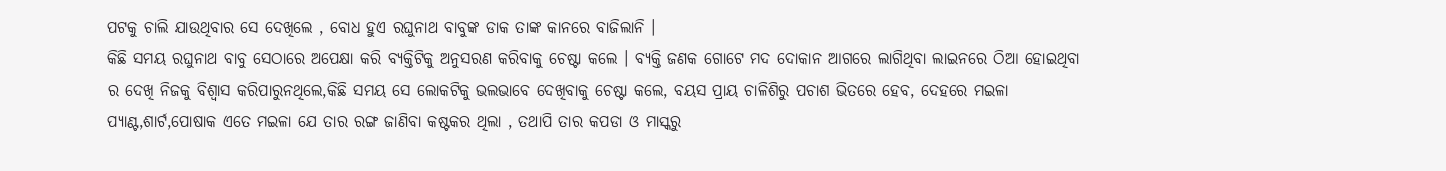ପଟକୁ ଚାଲି ଯାଉଥିବାର ସେ ଦେଖିଲେ , ବୋଧ ହୁଏ ରଘୁନାଥ ବାବୁଙ୍କ ଡାକ ତାଙ୍କ କାନରେ ବାଜିଲାନି ।
କିଛି ସମୟ ରଘୁନାଥ ବାବୁ ସେଠାରେ ଅପେକ୍ଷା କରି ବ୍ୟକ୍ତିଟିକୁ ଅନୁସରଣ କରିବାକୁ ଚେଷ୍ଟା କଲେ । ବ୍ୟକ୍ତି ଜଣକ ଗୋଟେ ମଦ ଦୋକାନ ଆଗରେ ଲାଗିଥିବା ଲାଇନରେ ଠିଆ ହୋଇଥିବା ର ଦେଖି ନିଜକୁ ବିଶ୍ବାସ କରିପାରୁନଥିଲେ,କିଛି ସମୟ ସେ ଲୋକଟିକୁ ଭଲଭାବେ ଦେଖିବାକୁ ଚେଷ୍ଟା କଲେ, ବୟସ ପ୍ରାୟ ଚାଳିଶିରୁ ପଚାଶ ଭିତରେ ହେବ, ଦେହରେ ମଇଳା ପ୍ୟାଣ୍ଟ,ଶାର୍ଟ,ପୋଷାକ ଏତେ ମଇଳା ଯେ ତାର ରଙ୍ଗ ଜାଣିବା କଷ୍ଟକର ଥିଲା , ତଥାପି ତାର କପଡା ଓ ମାସ୍କରୁ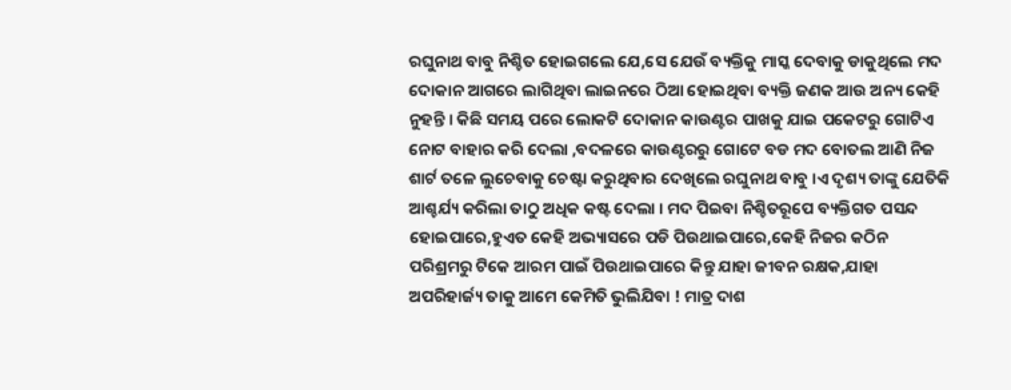ରଘୁନାଥ ବାବୁ ନିଶ୍ଚିତ ହୋଇଗଲେ ଯେ,ସେ ଯେଉଁ ବ୍ୟକ୍ତିକୁ ମାସ୍କ ଦେବାକୁ ଡାକୁଥିଲେ ମଦ ଦୋକାନ ଆଗରେ ଲାଗିଥିବା ଲାଇନରେ ଠିଆ ହୋଇଥିବା ବ୍ୟକ୍ତି ଜଣକ ଆଉ ଅନ୍ୟ କେହି ନୁହନ୍ତି । କିଛି ସମୟ ପରେ ଲୋକଟି ଦୋକାନ କାଉଣ୍ଟର ପାଖକୁ ଯାଇ ପକେଟରୁ ଗୋଟିଏ ନୋଟ ବାହାର କରି ଦେଲା ,ବଦଳରେ କାଉଣ୍ଟରରୁ ଗୋଟେ ବଡ ମଦ ବୋତଲ ଆଣି ନିଜ ଶାର୍ଟ ତଳେ ଲୁଚେବାକୁ ଚେଷ୍ଟା କରୁଥିବାର ଦେଖିଲେ ରଘୁନାଥ ବାବୁ ।ଏ ଦୃଶ୍ୟ ତାଙ୍କୁ ଯେତିକି ଆଶ୍ଚର୍ଯ୍ୟ କରିଲା ତାଠୁ ଅଧିକ କଷ୍ଟ ଦେଲା । ମଦ ପିଇବା ନିଶ୍ଚିତରୂପେ ବ୍ୟକ୍ତିଗତ ପସନ୍ଦ ହୋଇପାରେ,ହୁଏତ କେହି ଅଭ୍ୟାସରେ ପଡି ପିଉଥାଇପାରେ,କେହି ନିଜର କଠିନ ପରିଶ୍ରମରୁ ଟିକେ ଆରମ ପାଇଁ ପିଉଥାଇପାରେ କିନ୍ତୁ ଯାହା ଜୀବନ ରକ୍ଷକ,ଯାହା ଅପରିହାର୍ଜ୍ୟ ତାକୁ ଆମେ କେମିତି ଭୁଲିଯିବା ! ମାତ୍ର ଦାଶ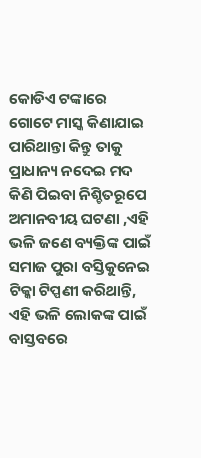କୋଡିଏ ଟଙ୍କାରେ ଗୋଟେ ମାସ୍କ କିଣାଯାଇ ପାରିଥାନ୍ତା କିନ୍ତୁ ତାକୁ ପ୍ରାଧାନ୍ୟ ନଦେଇ ମଦ କିଣି ପିଇବା ନିଶ୍ଚିତରୂପେ ଅମାନବୀୟ ଘଟଣା ,ଏହି ଭଳି ଜଣେ ବ୍ୟକ୍ତିଙ୍କ ପାଇଁ ସମାଜ ପୁରା ବସ୍ତିକୁନେଇ ଟିକ୍କା ଟିପ୍ପଣୀ କରିଥାନ୍ତି, ଏହି ଭଳି ଲୋକଙ୍କ ପାଇଁ ବାସ୍ତବରେ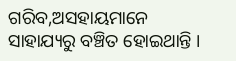ଗରିବ,ଅସହାୟମାନେ ସାହାଯ୍ୟରୁ ବଞ୍ଚିତ ହୋଇଥାନ୍ତି ।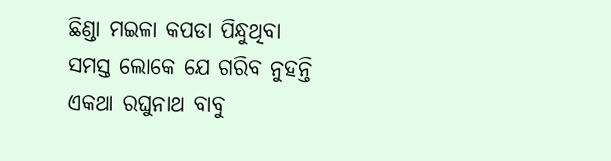ଛିଣ୍ଡା ମଇଳା କପଡା ପିନ୍ଧୁଥିବା ସମସ୍ତ ଲୋକେ ଯେ ଗରିବ ନୁହନ୍ତି ଏକଥା ରଘୁନାଥ ବାବୁ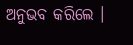ଅନୁଭବ କରିଲେ ।